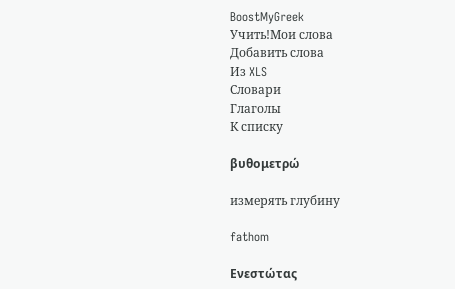BoostMyGreek
Учить!Мои слова
Добавить слова
Из XLS
Словари
Глаголы
К списку

βυθομετρώ

измерять глубину

fathom

Ενεστώτας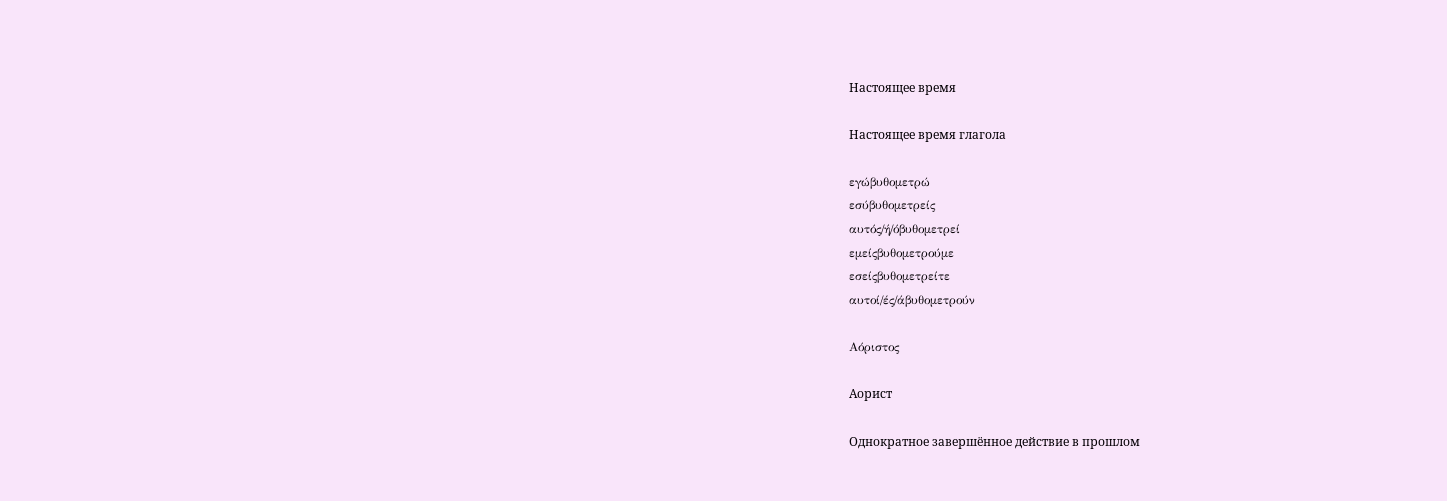Настоящее время

Настоящее время глагола

εγώβυθομετρώ
εσύβυθομετρείς
αυτός/ή/όβυθομετρεί
εμείςβυθομετρούμε
εσείςβυθομετρείτε
αυτοί/ές/άβυθομετρούν

Αόριστος

Аорист

Однократное завершённое действие в прошлом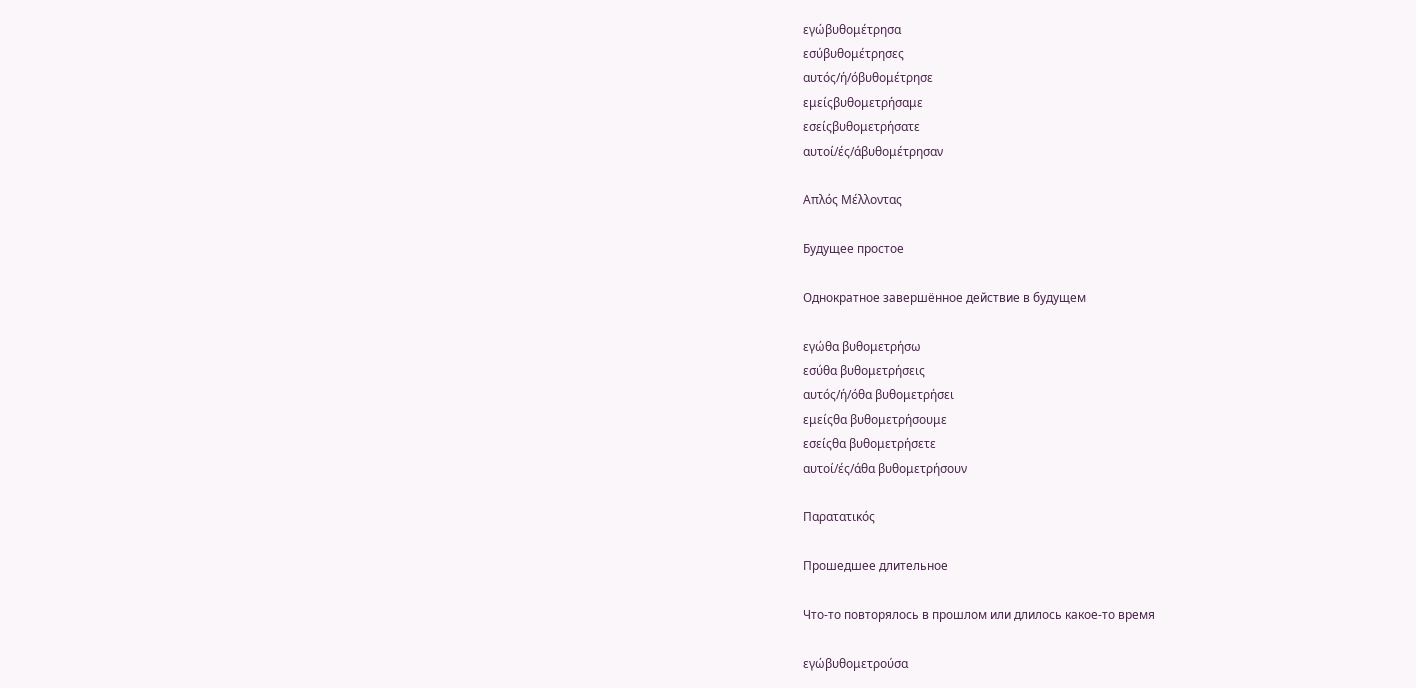εγώβυθομέτρησα
εσύβυθομέτρησες
αυτός/ή/όβυθομέτρησε
εμείςβυθομετρήσαμε
εσείςβυθομετρήσατε
αυτοί/ές/άβυθομέτρησαν

Απλός Μέλλοντας

Будущее простое

Однократное завершённое действие в будущем

εγώθα βυθομετρήσω
εσύθα βυθομετρήσεις
αυτός/ή/όθα βυθομετρήσει
εμείςθα βυθομετρήσουμε
εσείςθα βυθομετρήσετε
αυτοί/ές/άθα βυθομετρήσουν

Παρατατικός

Прошедшее длительное

Что-то повторялось в прошлом или длилось какое-то время

εγώβυθομετρούσα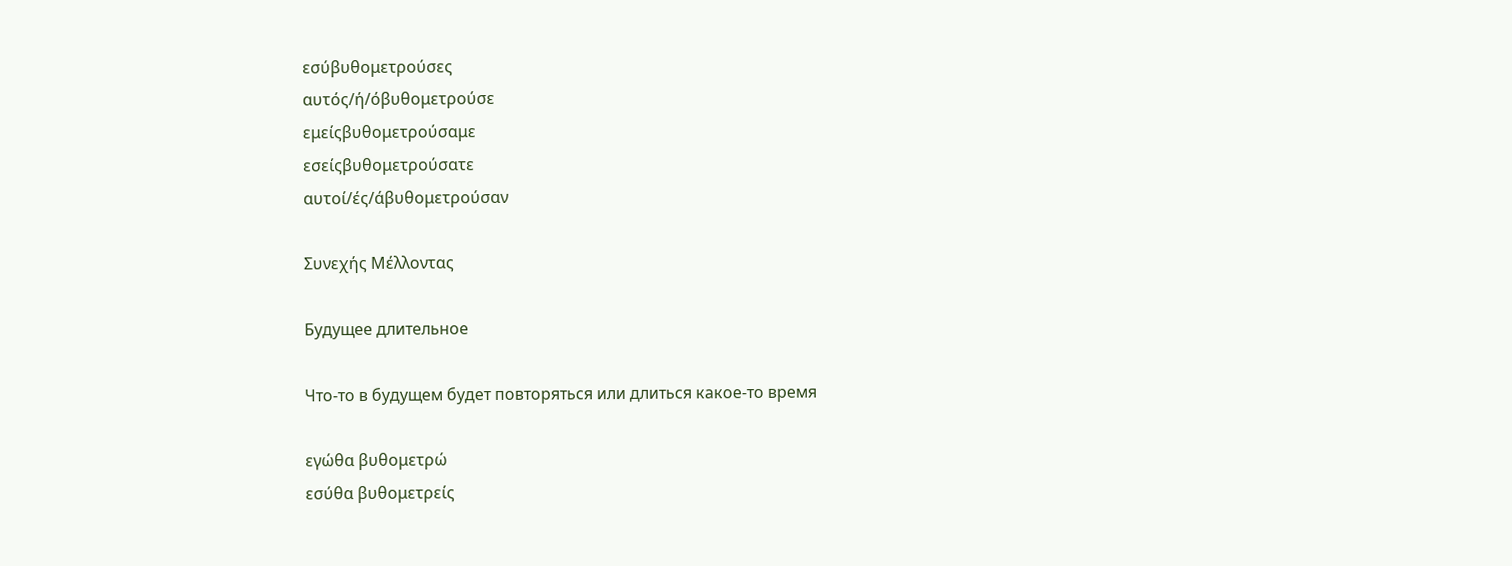εσύβυθομετρούσες
αυτός/ή/όβυθομετρούσε
εμείςβυθομετρούσαμε
εσείςβυθομετρούσατε
αυτοί/ές/άβυθομετρούσαν

Συνεχής Μέλλοντας

Будущее длительное

Что-то в будущем будет повторяться или длиться какое-то время

εγώθα βυθομετρώ
εσύθα βυθομετρείς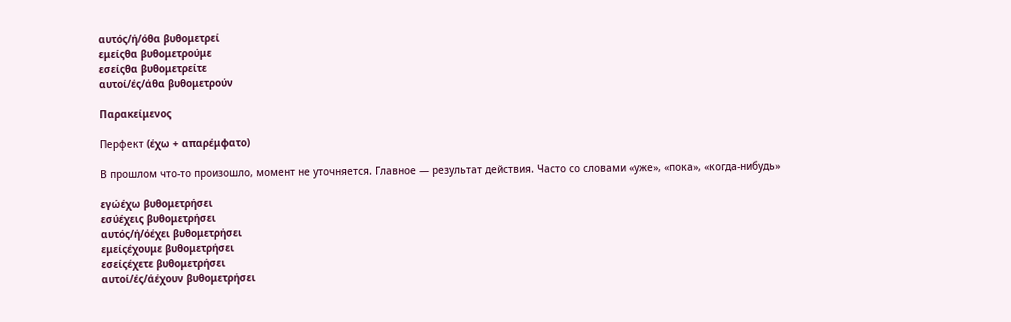αυτός/ή/όθα βυθομετρεί
εμείςθα βυθομετρούμε
εσείςθα βυθομετρείτε
αυτοί/ές/άθα βυθομετρούν

Παρακείμενος

Перфект (έχω + απαρέμφατο)

В прошлом что-то произошло, момент не уточняется. Главное — результат действия. Часто со словами «уже», «пока», «когда-нибудь»

εγώέχω βυθομετρήσει
εσύέχεις βυθομετρήσει
αυτός/ή/όέχει βυθομετρήσει
εμείςέχουμε βυθομετρήσει
εσείςέχετε βυθομετρήσει
αυτοί/ές/άέχουν βυθομετρήσει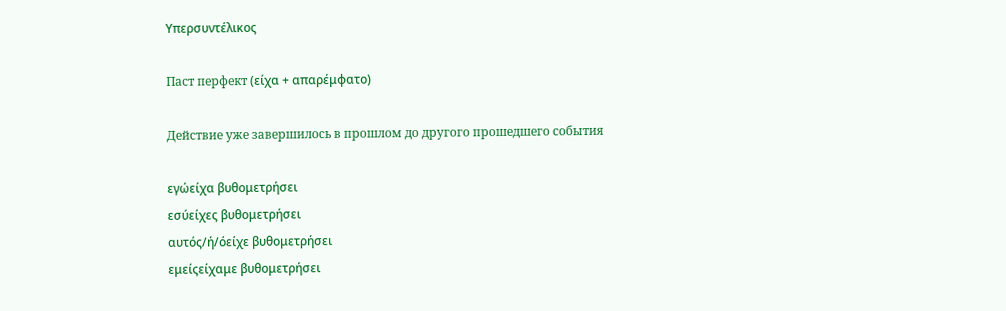Υπερσυντέλικος

Паст перфект (είχα + απαρέμφατο)

Действие уже завершилось в прошлом до другого прошедшего события

εγώείχα βυθομετρήσει
εσύείχες βυθομετρήσει
αυτός/ή/όείχε βυθομετρήσει
εμείςείχαμε βυθομετρήσει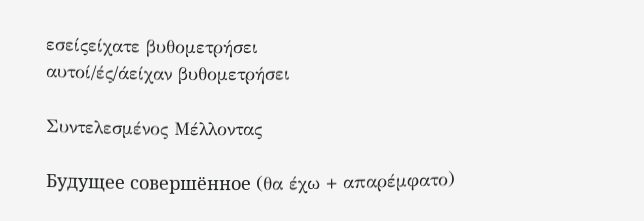εσείςείχατε βυθομετρήσει
αυτοί/ές/άείχαν βυθομετρήσει

Συντελεσμένος Μέλλοντας

Будущее совершённое (θα έχω + απαρέμφατο)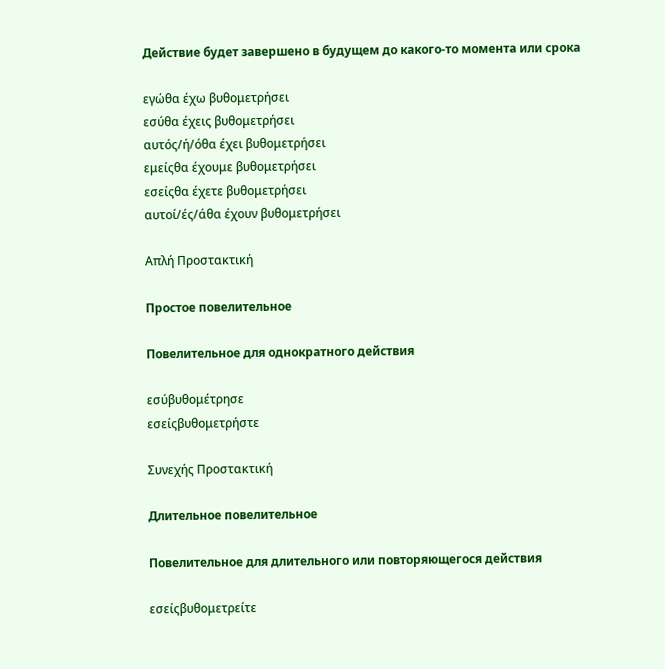Действие будет завершено в будущем до какого-то момента или срока

εγώθα έχω βυθομετρήσει
εσύθα έχεις βυθομετρήσει
αυτός/ή/όθα έχει βυθομετρήσει
εμείςθα έχουμε βυθομετρήσει
εσείςθα έχετε βυθομετρήσει
αυτοί/ές/άθα έχουν βυθομετρήσει

Απλή Προστακτική

Простое повелительное

Повелительное для однократного действия

εσύβυθομέτρησε
εσείςβυθομετρήστε

Συνεχής Προστακτική

Длительное повелительное

Повелительное для длительного или повторяющегося действия

εσείςβυθομετρείτε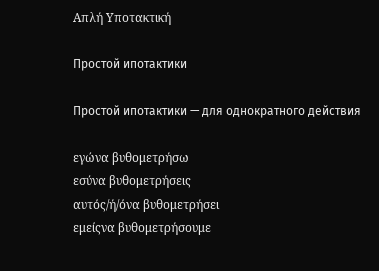Απλή Υποτακτική

Простой ипотактики

Простой ипотактики — для однократного действия

εγώνα βυθομετρήσω
εσύνα βυθομετρήσεις
αυτός/ή/όνα βυθομετρήσει
εμείςνα βυθομετρήσουμε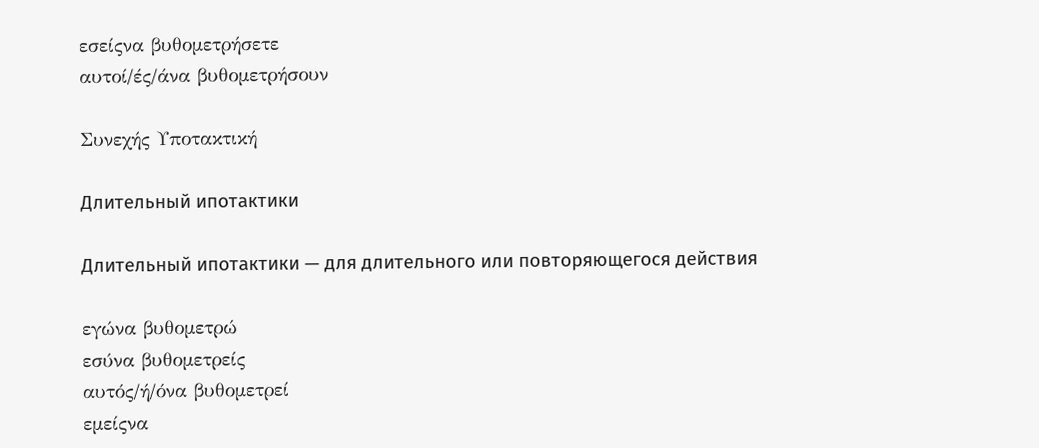εσείςνα βυθομετρήσετε
αυτοί/ές/άνα βυθομετρήσουν

Συνεχής Υποτακτική

Длительный ипотактики

Длительный ипотактики — для длительного или повторяющегося действия

εγώνα βυθομετρώ
εσύνα βυθομετρείς
αυτός/ή/όνα βυθομετρεί
εμείςνα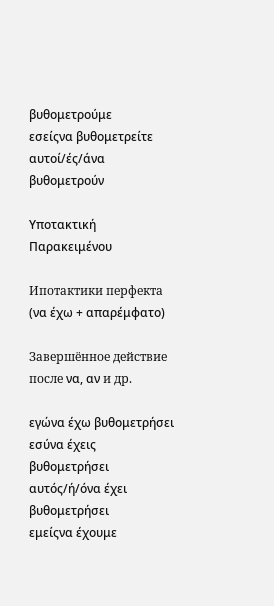βυθομετρούμε
εσείςνα βυθομετρείτε
αυτοί/ές/άνα βυθομετρούν

Υποτακτική Παρακειμένου

Ипотактики перфекта (να έχω + απαρέμφατο)

Завершённое действие после να, αν и др.

εγώνα έχω βυθομετρήσει
εσύνα έχεις βυθομετρήσει
αυτός/ή/όνα έχει βυθομετρήσει
εμείςνα έχουμε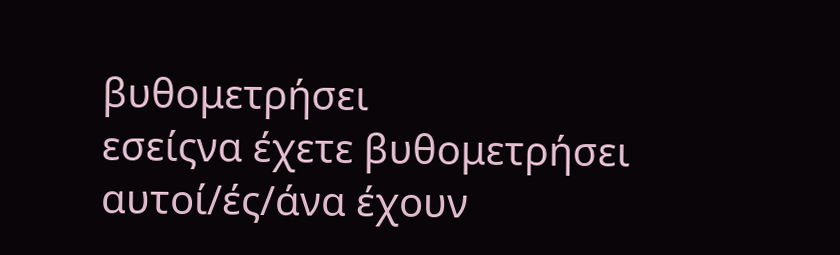βυθομετρήσει
εσείςνα έχετε βυθομετρήσει
αυτοί/ές/άνα έχουν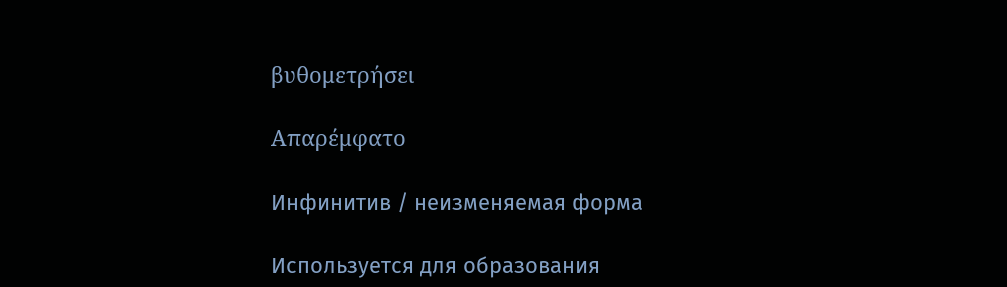βυθομετρήσει

Απαρέμφατο

Инфинитив / неизменяемая форма

Используется для образования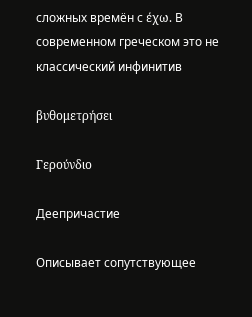сложных времён с έχω. В современном греческом это не классический инфинитив

βυθομετρήσει

Γερούνδιο

Деепричастие

Описывает сопутствующее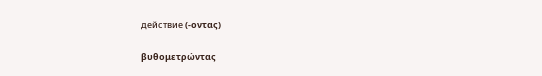действие (-οντας)

βυθομετρώντας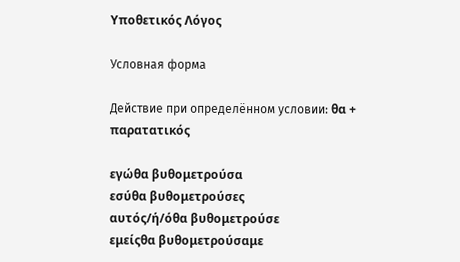Υποθετικός Λόγος

Условная форма

Действие при определённом условии: θα + παρατατικός

εγώθα βυθομετρούσα
εσύθα βυθομετρούσες
αυτός/ή/όθα βυθομετρούσε
εμείςθα βυθομετρούσαμε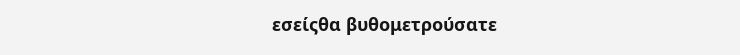εσείςθα βυθομετρούσατε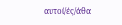αυτοί/ές/άθα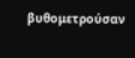βυθομετρούσαν